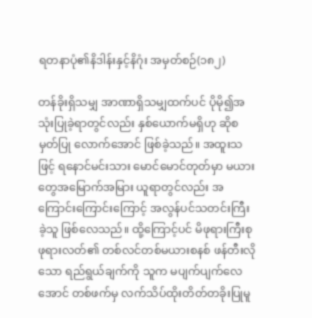ရတနာပုံ၏နိဒါန်းနှင့်နိဂုံး အမှတ်စဉ်(၁၈၂)

တန်ခိုးရှိသမျှ အာဏာရှိသမျှထက်ပင် ပိုမို၍အသုံးပြုခဲ့ရာတွင်လည်း နှစ်ယောက်မရှိဟု ဆိုစမှတ်ပြု လောက်အောင် ဖြစ်ခဲ့သည်။ အထူးသဖြင့် ရနောင်မင်းသား မောင်မောင်တုတ်မှာ မယားတွေအမြောက်အမြား ယူရာတွင်လည်း အကြောင်းကြောင်းကြောင့် အလွန်ပင်သတင်းကြီးခဲ့သူ ဖြစ်လေသည်။ ထို့ကြောင့်ပင် မိဖုရားကြီးစုဖုရားလတ်၏ တစ်လင်တစ်မယားစနစ် ဖန်တီးလိုသော ရည်ရွယ်ချက်ကို သူက မပျက်ပျက်လေအောင် တစ်ဖက်မှ လက်သိပ်ထိုးတိတ်တခိုးပြုမူ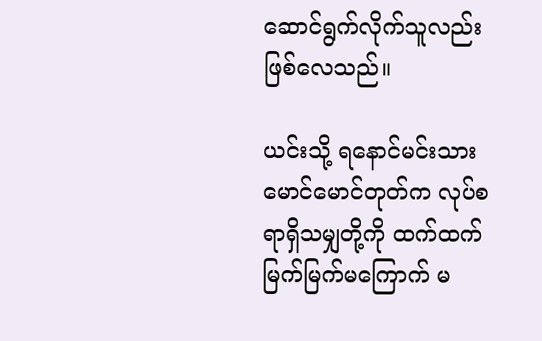ဆောင်ရွက်လိုက်သူလည်း ဖြစ်လေသည်။

ယင်းသို့ ရနောင်မင်းသား မောင်မောင်တုတ်က လုပ်စရာရှိသမျှတို့ကို ထက်ထက်မြက်မြက်မကြောက် မ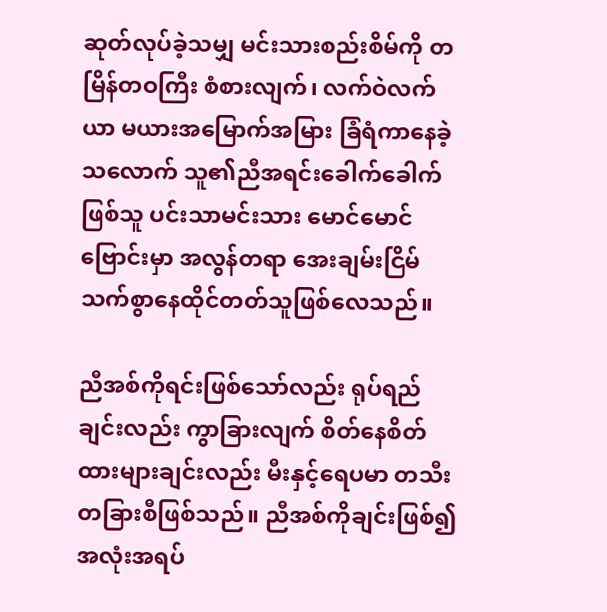ဆုတ်လုပ်ခဲ့သမျှ မင်းသားစည်းစိမ်ကို တမြိန်တဝကြီး စံစားလျက်၊ လက်ဝဲလက်ယာ မယားအမြောက်အမြား ခြံရံကာနေခဲ့သလောက် သူ၏ညီအရင်းခေါက်ခေါက်ဖြစ်သူ ပင်းသာမင်းသား မောင်မောင်ဗြောင်းမှာ အလွန်တရာ အေးချမ်းငြိမ်သက်စွာနေထိုင်တတ်သူဖြစ်လေသည်။

ညီအစ်ကိုရင်းဖြစ်သော်လည်း ရုပ်ရည်ချင်းလည်း ကွာခြားလျက် စိတ်နေစိတ်ထားများချင်းလည်း မီးနှင့်ရေပမာ တသီးတခြားစီဖြစ်သည်။ ညီအစ်ကိုချင်းဖြစ်၍ အလုံးအရပ်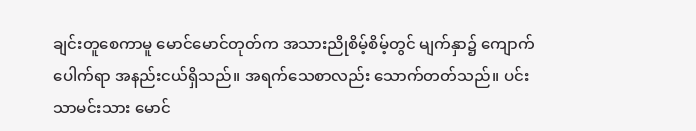ချင်းတူစေကာမူ မောင်မောင်တုတ်က အသားညိုစိမ့်စိမ့်တွင် မျက်နှာ၌ ကျောက်ပေါက်ရာ အနည်းငယ်ရှိသည်။ အရက်သေစာလည်း သောက်တတ်သည်။ ပင်းသာမင်းသား မောင်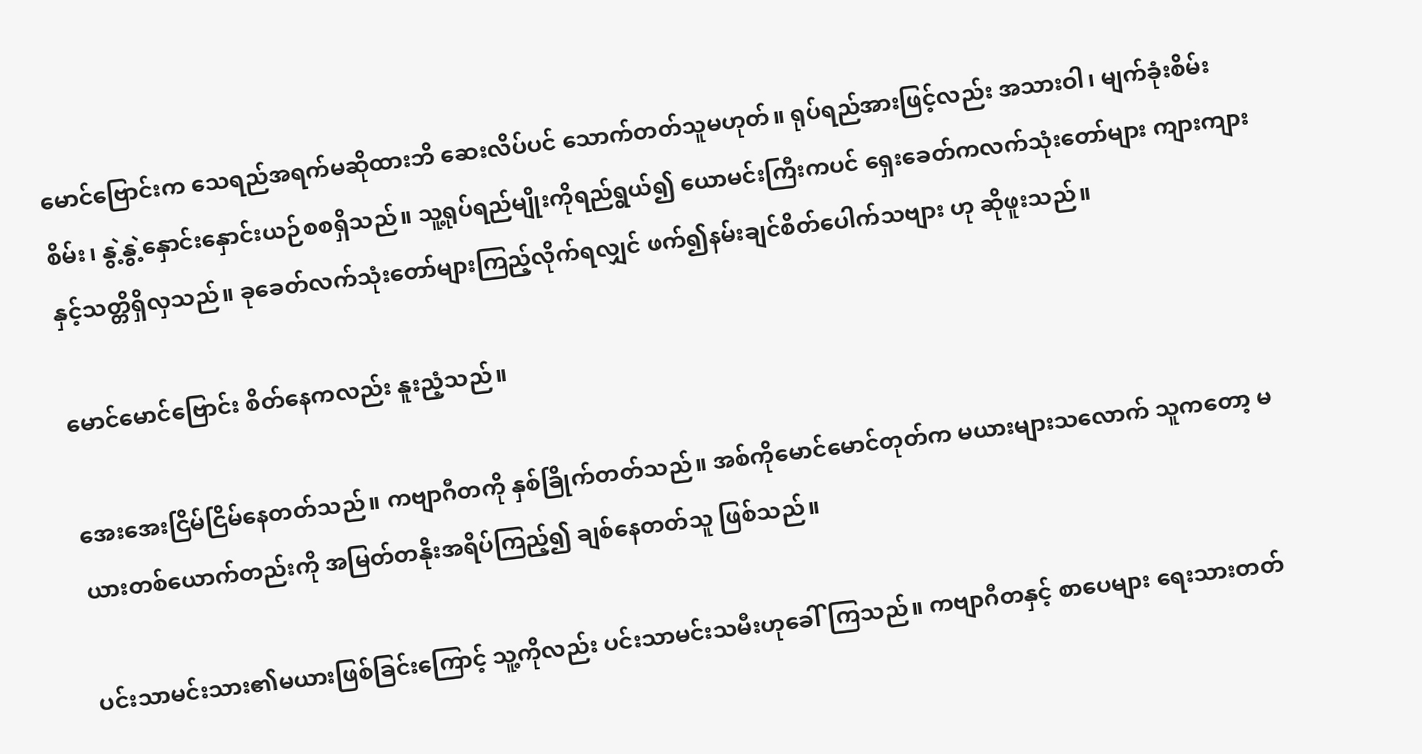မောင်ဗြောင်းက သေရည်အရက်မဆိုထားဘိ ဆေးလိပ်ပင် သောက်တတ်သူမဟုတ်။ ရုပ်ရည်အားဖြင့်လည်း အသားဝါ၊ မျက်ခုံးစိမ်းစိမ်း၊ နွဲ့နွဲ့နှောင်းနှောင်းယဉ်စစရှိသည်။ သူ့ရုပ်ရည်မျိုးကိုရည်ရွယ်၍ ယောမင်းကြီးကပင် ရှေးခေတ်ကလက်သုံးတော်များ ကျားကျားနှင့်သတ္တိရှိလှသည်။ ခုခေတ်လက်သုံးတော်များကြည့်လိုက်ရလျှင် ဖက်၍နမ်းချင်စိတ်ပေါက်သဗျား ဟု ဆိုဖူးသည်။

မောင်မောင်ဗြောင်း စိတ်နေကလည်း နူးညံ့သည်။

အေးအေးငြိမ်ငြိမ်နေတတ်သည်။ ကဗျာဂီတကို နှစ်ခြိုက်တတ်သည်။ အစ်ကိုမောင်မောင်တုတ်က မယားများသလောက် သူကတော့ မယားတစ်ယောက်တည်းကို အမြတ်တနိုးအရိပ်ကြည့်၍ ချစ်နေတတ်သူ ဖြစ်သည်။

ပင်းသာမင်းသား၏မယားဖြစ်ခြင်းကြောင့် သူ့ကိုလည်း ပင်းသာမင်းသမီးဟုခေါ်ကြသည်။ ကဗျာဂီတနှင့် စာပေများ ရေးသားတတ်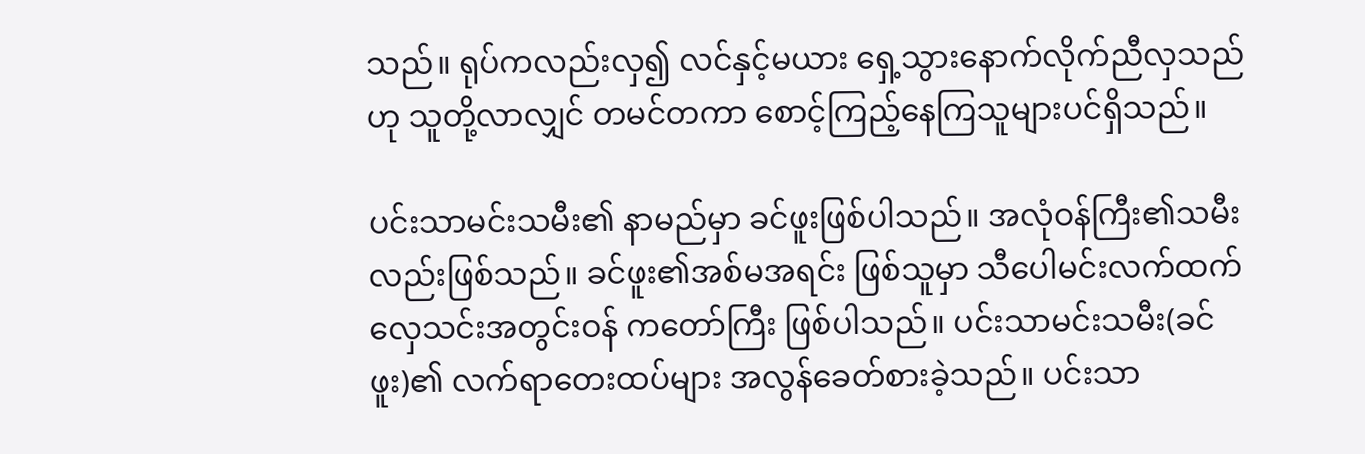သည်။ ရုပ်ကလည်းလှ၍ လင်နှင့်မယား ရှေ့သွားနောက်လိုက်ညီလှသည်ဟု သူတို့လာလျှင် တမင်တကာ စောင့်ကြည့်နေကြသူများပင်ရှိသည်။

ပင်းသာမင်းသမီး၏ နာမည်မှာ ခင်ဖူးဖြစ်ပါသည်။ အလုံဝန်ကြီး၏သမီးလည်းဖြစ်သည်။ ခင်ဖူး၏အစ်မအရင်း ဖြစ်သူမှာ သီပေါမင်းလက်ထက် လှေသင်းအတွင်းဝန် ကတော်ကြီး ဖြစ်ပါသည်။ ပင်းသာမင်းသမီး(ခင်ဖူး)၏ လက်ရာတေးထပ်များ အလွန်ခေတ်စားခဲ့သည်။ ပင်းသာ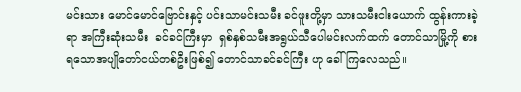မင်းသား မောင်မောင်ဗြောင်းနှင့် ပင်းသာမင်းသမီး ခင်ဖူးတို့မှာ သားသမီးငါးယောက် ထွန်းကားခဲ့ရာ အကြီးဆုံးသမီး  ခင်ခင်ကြီးမှာ  ရှစ်နှစ်သမီးအရွယ်သီပေါမင်းလက်ထက် တောင်သာမြို့ကို စားရသောအပျိုတော်ငယ်တစ်ဦးဖြစ်၍ တောင်သာခင်ခင်ကြီး ဟု ခေါ်ကြလေသည်။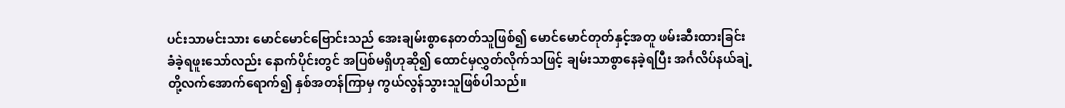ပင်းသာမင်းသား မောင်မောင်ဗြောင်းသည် အေးချမ်းစွာနေတတ်သူဖြစ်၍ မောင်မောင်တုတ်နှင့်အတူ ဖမ်းဆီးထားခြင်း ခံခဲ့ရဖူးသော်လည်း နောက်ပိုင်းတွင် အပြစ်မရှိဟုဆို၍ ထောင်မှလွှတ်လိုက်သဖြင့် ချမ်းသာစွာနေခဲ့ရပြီး အင်္ဂလိပ်နယ်ချဲ့တို့လက်အောက်ရောက်၍ နှစ်အတန်ကြာမှ ကွယ်လွန်သွားသူဖြစ်ပါသည်။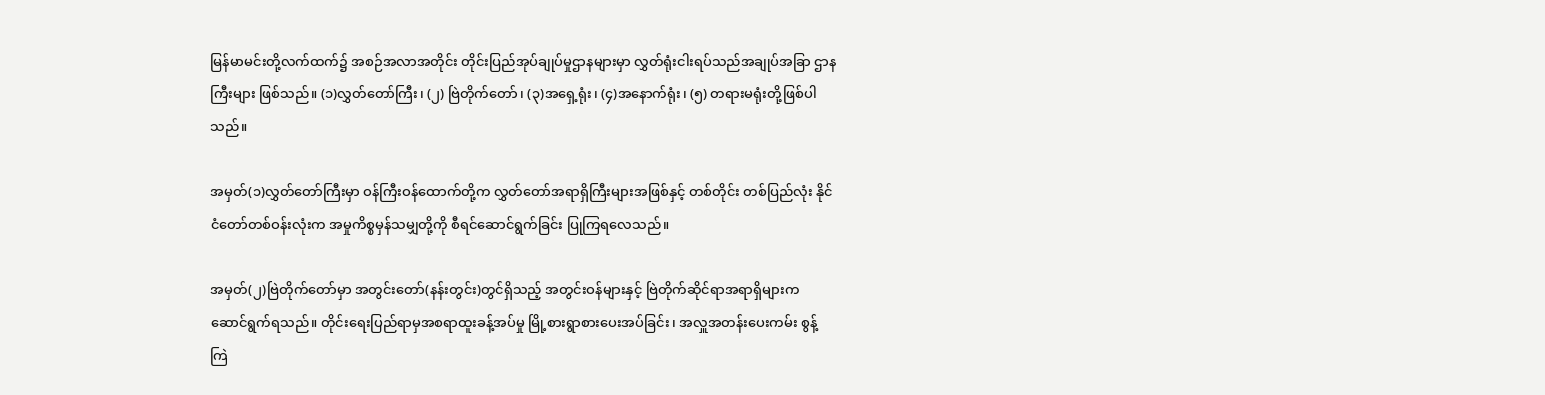မြန်မာမင်းတို့လက်ထက်၌ အစဉ်အလာအတိုင်း တိုင်းပြည်အုပ်ချုပ်မှုဌာနများမှာ လွှတ်ရုံးငါးရပ်သည်အချုပ်အခြာ ဌာနကြီးများ ဖြစ်သည်။ (၁)လွှတ်တော်ကြီး၊ (၂) ဗြဲတိုက်တော်၊ (၃)အရှေ့ရုံး၊ (၄)အနောက်ရုံး၊ (၅) တရားမရုံးတို့ဖြစ်ပါသည်။

အမှတ်(၁)လွှတ်တော်ကြီးမှာ ဝန်ကြီးဝန်ထောက်တို့က လွှတ်တော်အရာရှိကြီးများအဖြစ်နှင့် တစ်တိုင်း တစ်ပြည်လုံး နိုင်ငံတော်တစ်ဝန်းလုံးက အမှုကိစ္စမှန်သမျှတို့ကို စီရင်ဆောင်ရွက်ခြင်း ပြုကြရလေသည်။

အမှတ်(၂)ဗြဲတိုက်တော်မှာ အတွင်းတော်(နန်းတွင်း)တွင်ရှိသည့် အတွင်းဝန်များနှင့် ဗြဲတိုက်ဆိုင်ရာအရာရှိများက ဆောင်ရွက်ရသည်။ တိုင်းရေးပြည်ရာမှအစရာထူးခန့်အပ်မှု မြို့စားရွာစားပေးအပ်ခြင်း၊ အလှူအတန်းပေးကမ်း စွန့်ကြဲ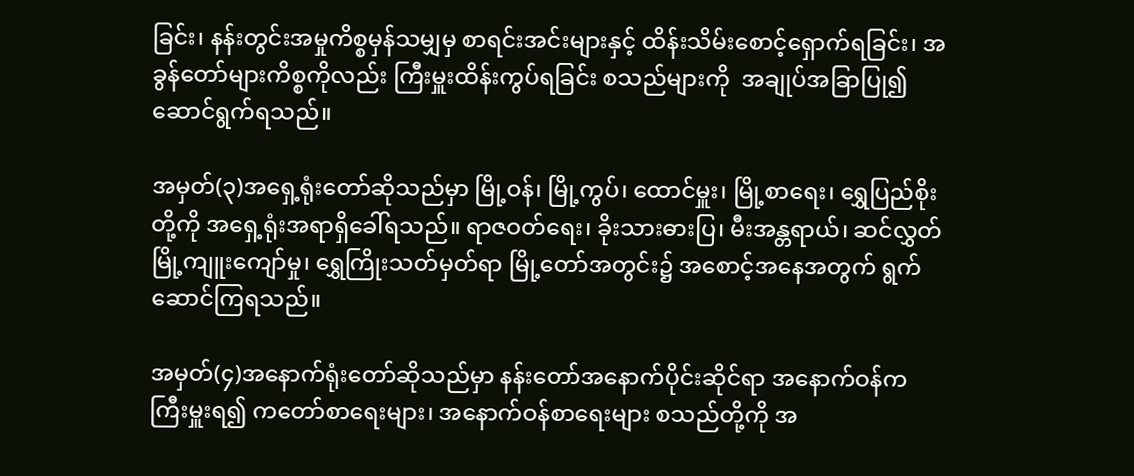ခြင်း၊ နန်းတွင်းအမှုကိစ္စမှန်သမျှမှ စာရင်းအင်းများနှင့် ထိန်းသိမ်းစောင့်ရှောက်ရခြင်း၊ အခွန်တော်များကိစ္စကိုလည်း ကြီးမှူးထိန်းကွပ်ရခြင်း စသည်များကို  အချုပ်အခြာပြု၍ ဆောင်ရွက်ရသည်။

အမှတ်(၃)အရှေ့ရုံးတော်ဆိုသည်မှာ မြို့ဝန်၊ မြို့ကွပ်၊ ထောင်မှူး၊ မြို့စာရေး၊ ရွှေပြည်စိုးတို့ကို အရှေ့ရုံးအရာရှိခေါ်ရသည်။ ရာဇဝတ်ရေး၊ ခိုးသားဓားပြ၊ မီးအန္တရာယ်၊ ဆင်လွှတ်မြို့ကျူးကျော်မှု၊ ရွှေကြိုးသတ်မှတ်ရာ မြို့တော်အတွင်း၌ အစောင့်အနေအတွက် ရွက်ဆောင်ကြရသည်။

အမှတ်(၄)အနောက်ရုံးတော်ဆိုသည်မှာ နန်းတော်အနောက်ပိုင်းဆိုင်ရာ အနောက်ဝန်က ကြီးမှူးရ၍ ကတော်စာရေးများ၊ အနောက်ဝန်စာရေးများ စသည်တို့ကို အ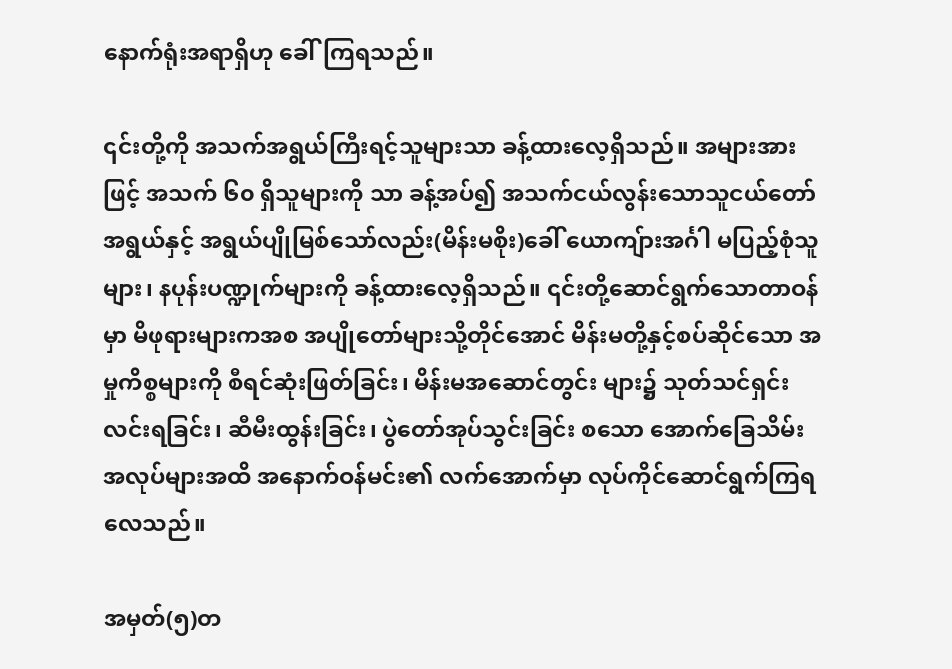နောက်ရုံးအရာရှိဟု ခေါ်ကြရသည်။

၎င်းတို့ကို အသက်အရွယ်ကြီးရင့်သူများသာ ခန့်ထားလေ့ရှိသည်။ အများအားဖြင့် အသက် ၆၀ ရှိသူများကို သာ ခန့်အပ်၍ အသက်ငယ်လွန်းသောသူငယ်တော်အရွယ်နှင့် အရွယ်ပျိုမြစ်သော်လည်း(မိန်းမစိုး)ခေါ် ယောကျ်ားအင်္ဂါ မပြည့်စုံသူများ၊ နပုန်းပဏ္ဍုက်များကို ခန့်ထားလေ့ရှိသည်။ ၎င်းတို့ဆောင်ရွက်သောတာဝန်မှာ မိဖုရားများကအစ အပျိုတော်များသို့တိုင်အောင် မိန်းမတို့နှင့်စပ်ဆိုင်သော အမှုကိစ္စများကို စီရင်ဆုံးဖြတ်ခြင်း၊ မိန်းမအဆောင်တွင်း များ၌ သုတ်သင်ရှင်းလင်းရခြင်း၊ ဆီမီးထွန်းခြင်း၊ ပွဲတော်အုပ်သွင်းခြင်း စသော အောက်ခြေသိမ်းအလုပ်များအထိ အနောက်ဝန်မင်း၏ လက်အောက်မှာ လုပ်ကိုင်ဆောင်ရွက်ကြရလေသည်။

အမှတ်(၅)တ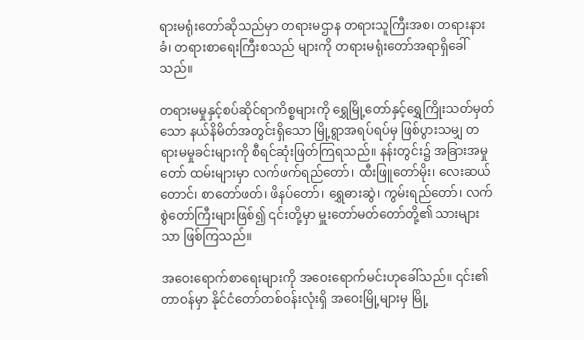ရားမရုံးတော်ဆိုသည်မှာ တရားမဌာန တရားသူကြီးအစ၊ တရားနားခံ၊ တရားစာရေးကြီးစသည် များကို တရားမရုံးတော်အရာရှိခေါ်သည်။

တရားမမှုနှင့်စပ်ဆိုင်ရာကိစ္စများကို ရွှေမြို့တော်နှင့်ရွှေကြိုးသတ်မှတ်သော နယ်နိမိတ်အတွင်းရှိသော မြို့ရွာအရပ်ရပ်မှ ဖြစ်ပွားသမျှ တရားမမှုခင်းများကို စီရင်ဆုံးဖြတ်ကြရသည်။ နန်းတွင်း၌ အခြားအမှုတော် ထမ်းများမှာ လက်ဖက်ရည်တော်၊ ထီးဖြူတော်မိုး၊ လေးဆယ်တောင်၊ စာတော်ဖတ်၊ ဖိနပ်တော်၊ ရွှေဓားဆွဲ၊ ကွမ်းရည်တော်၊ လက်စွဲတော်ကြီးများဖြစ်၍ ၎င်းတို့မှာ မှူးတော်မတ်တော်တို့၏ သားများသာ ဖြစ်ကြသည်။

အဝေးရောက်စာရေးများကို အဝေးရောက်မင်းဟုခေါ်သည်။ ၎င်း၏တာဝန်မှာ နိုင်ငံတော်တစ်ဝန်းလုံးရှိ အဝေးမြို့များမှ မြို့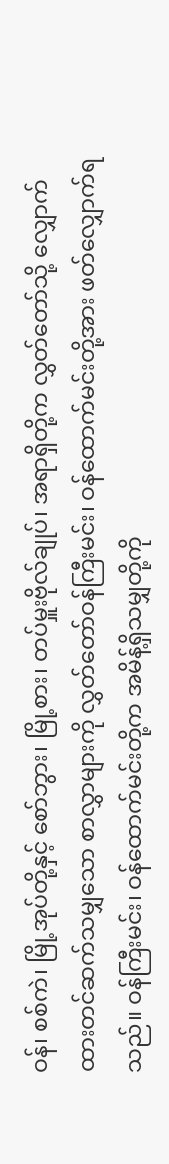ဝန်၊ စစ်ကဲ၊ မြို့အုပ်တို့နှင့် စော်ဘွား၊ မြို့စား၊ တပ်မှူးဗိုလ်ချုပ်၊ အရာရှိတို့က လွှတ်တော်သို့ လျှောက်ထားတင်ဆက်သမျှသော စာလွှာများကို လွှတ်တော်ဝန်ကြီးမင်း၊ ဝန်ထောက်မင်းတို့အား ဖတ်လျှောက်ရသည်။ ဝန်ကြီးမင်း၊ ဝန်ထောက်မင်းတို့က အမိန့်ရှိသမျှတို့ကို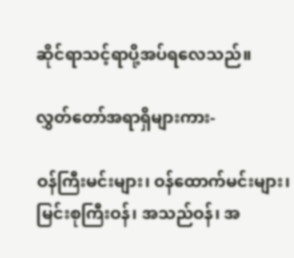ဆိုင်ရာသင့်ရာပို့အပ်ရလေသည်။

လွှတ်တော်အရာရှိများကား-

ဝန်ကြီးမင်းများ၊ ဝန်ထောက်မင်းများ၊ မြင်းစုကြီးဝန်၊ အသည်ဝန်၊ အ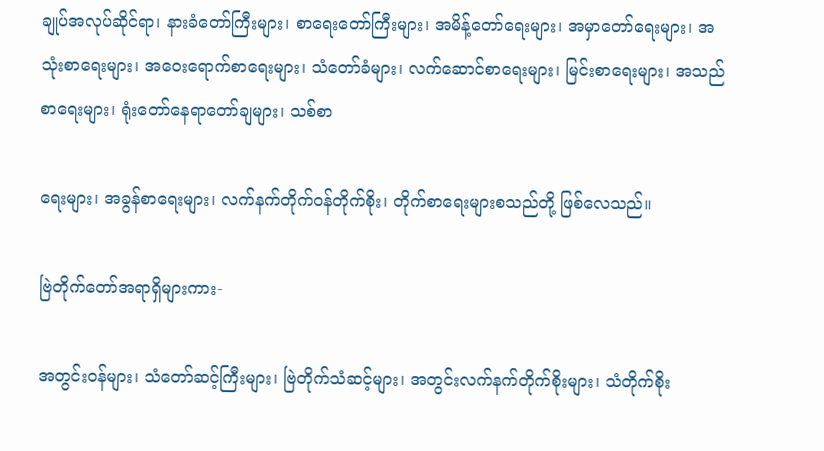ချုပ်အလုပ်ဆိုင်ရာ၊ နားခံတော်ကြီးများ၊ စာရေးတော်ကြီးများ၊ အမိန့်တော်ရေးများ၊ အမှာတော်ရေးများ၊ အသုံးစာရေးများ၊ အဝေးရောက်စာရေးများ၊ သံတော်ခံများ၊ လက်ဆောင်စာရေးများ၊ မြင်းစာရေးများ၊ အသည်စာရေးများ၊ ရုံးတော်နေရာတော်ချများ၊ သစ်စာ

ရေးများ၊ အခွန်စာရေးများ၊ လက်နက်တိုက်ဝန်တိုက်စိုး၊ တိုက်စာရေးများစသည်တို့ ဖြစ်လေသည်။

ဗြဲတိုက်တော်အရာရှိများကား-

အတွင်းဝန်များ၊ သံတော်ဆင့်ကြီးများ၊ ဗြဲတိုက်သံဆင့်များ၊ အတွင်းလက်နက်တိုက်စိုးများ၊ သံတိုက်စိုး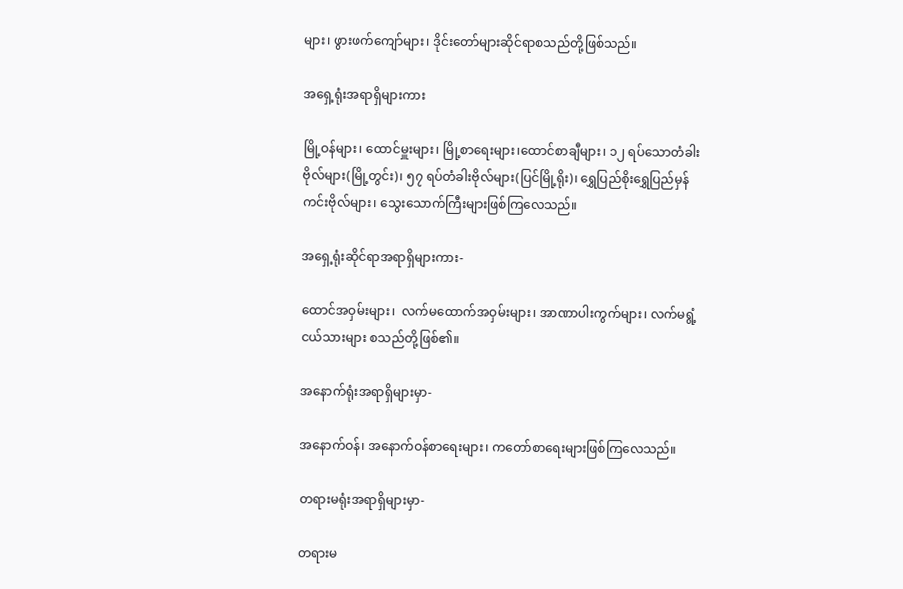များ၊ ဖွားဖက်ကျော်များ၊ ဒိုင်းတော်များဆိုင်ရာစသည်တို့ဖြစ်သည်။

အရှေ့ရုံးအရာရှိများကား

မြို့ဝန်များ၊ ထောင်မှူးများ၊ မြို့စာရေးများ၊ထောင်စာချီများ၊ ၁၂ ရပ်သောတံခါးဗိုလ်များ(မြို့တွင်း)၊ ၅၇ ရပ်တံခါးဗိုလ်များ(ပြင်မြို့ရိုး)၊ ရွှေပြည်စိုးရွှေပြည်မှန်ကင်းဗိုလ်များ၊ သွေးသောက်ကြီးများဖြစ်ကြလေသည်။

အရှေ့ရုံးဆိုင်ရာအရာရှိများကား-

ထောင်အဝှမ်းများ၊  လက်မထောက်အဝှမ်းများ၊ အာဏာပါးကွက်များ၊ လက်မရွံ့ငယ်သားများ စသည်တို့ဖြစ်၏။

အနောက်ရုံးအရာရှိများမှာ-

အနောက်ဝန်၊ အနောက်ဝန်စာရေးများ၊ ကတော်စာရေးများဖြစ်ကြလေသည်။

တရားမရုံးအရာရှိများမှာ-

တရားမ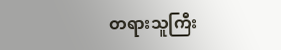တရားသူကြီး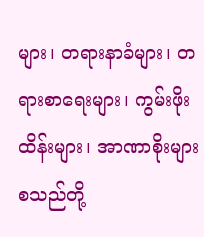များ၊ တရားနာခံများ၊ တရားစာရေးများ၊ ကွမ်းဖိုးထိန်းများ၊ အာဏာစိုးများ စသည်တို့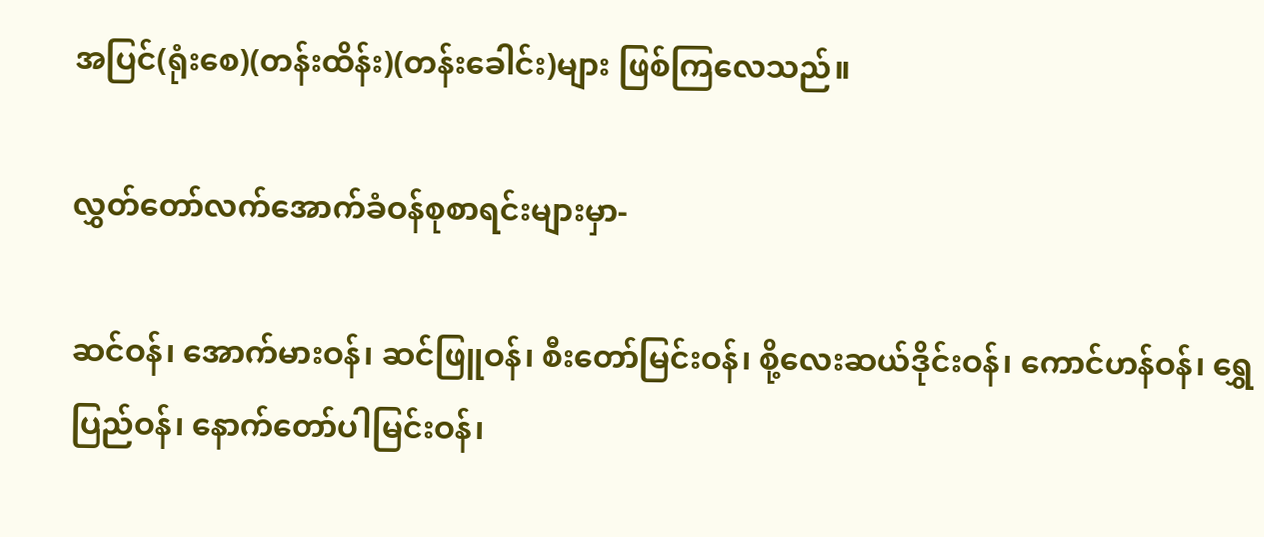အပြင်(ရုံးစေ)(တန်းထိန်း)(တန်းခေါင်း)များ ဖြစ်ကြလေသည်။

လွှတ်တော်လက်အောက်ခံဝန်စုစာရင်းများမှာ-

ဆင်ဝန်၊ အောက်မားဝန်၊ ဆင်ဖြူဝန်၊ စီးတော်မြင်းဝန်၊ စို့လေးဆယ်ဒိုင်းဝန်၊ ကောင်ဟန်ဝန်၊ ရွှေပြည်ဝန်၊ နောက်တော်ပါမြင်းဝန်၊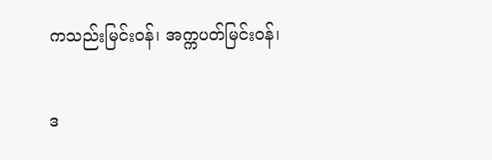ကသည်းမြင်းဝန်၊ အက္ကပတ်မြင်းဝန်၊

ဒ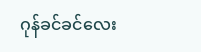ဂုန်ခင်ခင်လေး